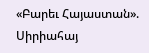«Բարեւ Հայաստան». Սիրիահայ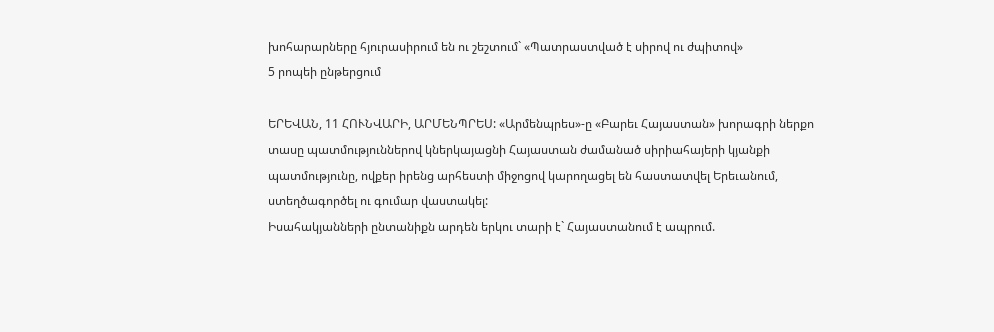խոհարարները հյուրասիրում են ու շեշտում` «Պատրաստված է սիրով ու ժպիտով»
5 րոպեի ընթերցում

ԵՐԵՎԱՆ, 11 ՀՈՒՆՎԱՐԻ, ԱՐՄԵՆՊՐԵՍ: «Արմենպրես»-ը «Բարեւ Հայաստան» խորագրի ներքո տասը պատմություններով կներկայացնի Հայաստան ժամանած սիրիահայերի կյանքի պատմությունը, ովքեր իրենց արհեստի միջոցով կարողացել են հաստատվել Երեւանում, ստեղծագործել ու գումար վաստակել:
Իսահակյանների ընտանիքն արդեն երկու տարի է` Հայաստանում է ապրում.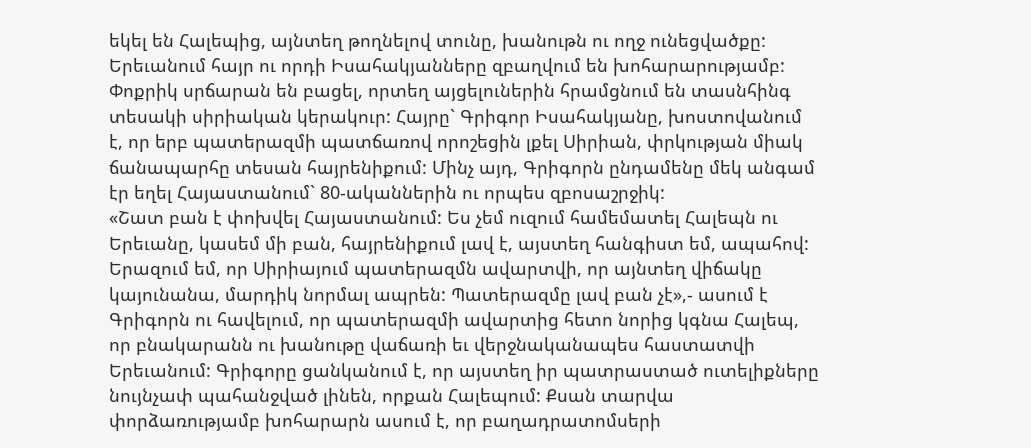եկել են Հալեպից, այնտեղ թողնելով տունը, խանութն ու ողջ ունեցվածքը: Երեւանում հայր ու որդի Իսահակյանները զբաղվում են խոհարարությամբ: Փոքրիկ սրճարան են բացել, որտեղ այցելուներին հրամցնում են տասնհինգ տեսակի սիրիական կերակուր: Հայրը` Գրիգոր Իսահակյանը, խոստովանում է, որ երբ պատերազմի պատճառով որոշեցին լքել Սիրիան, փրկության միակ ճանապարհը տեսան հայրենիքում: Մինչ այդ, Գրիգորն ընդամենը մեկ անգամ էր եղել Հայաստանում` 80-ականներին ու որպես զբոսաշրջիկ:
«Շատ բան է փոխվել Հայաստանում: Ես չեմ ուզում համեմատել Հալեպն ու Երեւանը, կասեմ մի բան, հայրենիքում լավ է, այստեղ հանգիստ եմ, ապահով: Երազում եմ, որ Սիրիայում պատերազմն ավարտվի, որ այնտեղ վիճակը կայունանա, մարդիկ նորմալ ապրեն: Պատերազմը լավ բան չէ»,- ասում է Գրիգորն ու հավելում, որ պատերազմի ավարտից հետո նորից կգնա Հալեպ, որ բնակարանն ու խանութը վաճառի եւ վերջնականապես հաստատվի Երեւանում: Գրիգորը ցանկանում է, որ այստեղ իր պատրաստած ուտելիքները նույնչափ պահանջված լինեն, որքան Հալեպում: Քսան տարվա փորձառությամբ խոհարարն ասում է, որ բաղադրատոմսերի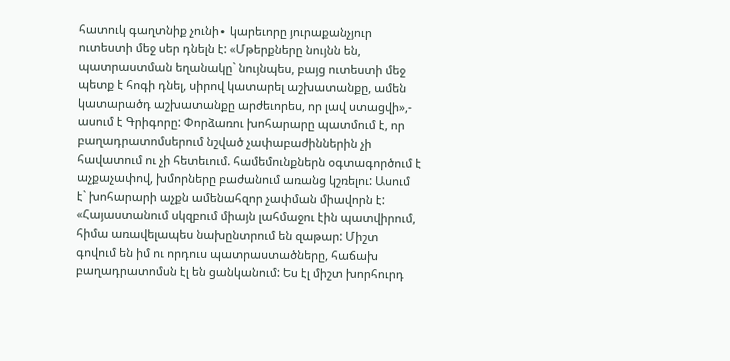հատուկ գաղտնիք չունի∙ կարեւորը յուրաքանչյուր ուտեստի մեջ սեր դնելն է: «Մթերքները նույնն են, պատրաստման եղանակը` նույնպես, բայց ուտեստի մեջ պետք է հոգի դնել, սիրով կատարել աշխատանքը, ամեն կատարածդ աշխատանքը արժեւորես, որ լավ ստացվի»,- ասում է Գրիգորը: Փորձառու խոհարարը պատմում է, որ բաղադրատոմսերում նշված չափաբաժիններին չի հավատում ու չի հետեւում. համեմունքներն օգտագործում է աչքաչափով, խմորները բաժանում առանց կշռելու: Ասում է` խոհարարի աչքն ամենահզոր չափման միավորն է:
«Հայաստանում սկզբում միայն լահմաջու էին պատվիրում, հիմա առավելապես նախընտրում են զաթար: Միշտ գովում են իմ ու որդուս պատրաստածները, հաճախ բաղադրատոմսն էլ են ցանկանում: Ես էլ միշտ խորհուրդ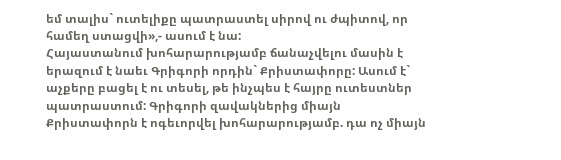եմ տալիս` ուտելիքը պատրաստել սիրով ու ժպիտով, որ համեղ ստացվի»,- ասում է նա:
Հայաստանում խոհարարությամբ ճանաչվելու մասին է երազում է նաեւ Գրիգորի որդին` Քրիստափորը: Ասում է` աչքերը բացել է ու տեսել, թե ինչպես է հայրը ուտեստներ պատրաստում: Գրիգորի զավակներից միայն Քրիստափորն է ոգեւորվել խոհարարությամբ. դա ոչ միայն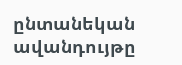ընտանեկան ավանդույթը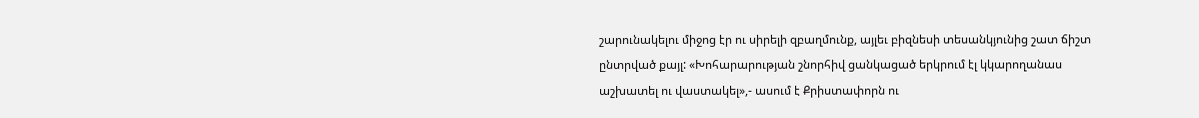շարունակելու միջոց էր ու սիրելի զբաղմունք, այլեւ բիզնեսի տեսանկյունից շատ ճիշտ ընտրված քայլ: «Խոհարարության շնորհիվ ցանկացած երկրում էլ կկարողանաս աշխատել ու վաստակել»,- ասում է Քրիստափորն ու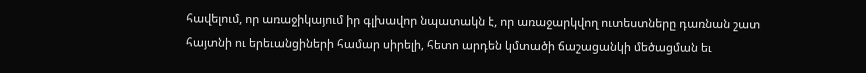հավելում, որ առաջիկայում իր գլխավոր նպատակն է, որ առաջարկվող ուտեստները դառնան շատ հայտնի ու երեւանցիների համար սիրելի, հետո արդեն կմտածի ճաշացանկի մեծացման եւ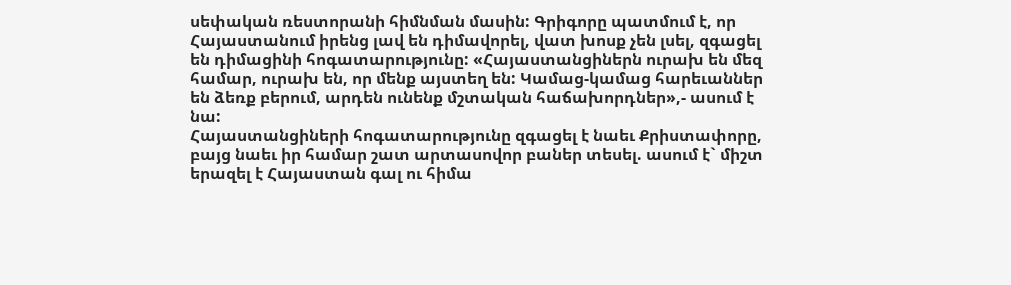սեփական ռեստորանի հիմնման մասին: Գրիգորը պատմում է, որ Հայաստանում իրենց լավ են դիմավորել, վատ խոսք չեն լսել, զգացել են դիմացինի հոգատարությունը: «Հայաստանցիներն ուրախ են մեզ համար, ուրախ են, որ մենք այստեղ են: Կամաց-կամաց հարեւաններ են ձեռք բերում, արդեն ունենք մշտական հաճախորդներ»,- ասում է նա:
Հայաստանցիների հոգատարությունը զգացել է նաեւ Քրիստափորը, բայց նաեւ իր համար շատ արտասովոր բաներ տեսել. ասում է` միշտ երազել է Հայաստան գալ ու հիմա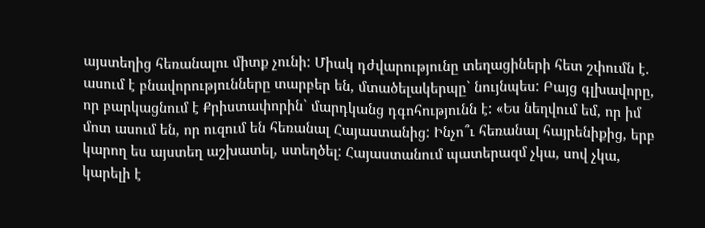այստեղից հեռանալու միտք չունի: Միակ դժվարությունը տեղացիների հետ շփումն է. ասում է բնավորությունները տարբեր են, մտածելակերպը` նույնպես: Բայց գլխավորը, որ բարկացնում է Քրիստափորին` մարդկանց դգոհությունն է: «Ես նեղվում եմ, որ իմ մոտ ասում են, որ ուզում են հեռանալ Հայաստանից: Ինչո՞ւ հեռանալ հայրենիքից, երբ կարող ես այստեղ աշխատել, ստեղծել: Հայաստանում պատերազմ չկա, սով չկա, կարելի է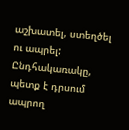աշխատել, ստեղծել ու ապրել: Ընդհակառակը, պետք է դրսում ապրող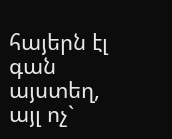հայերն էլ գան այստեղ, այլ ոչ`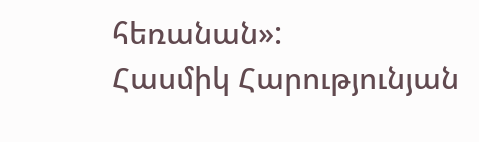հեռանան»:
Հասմիկ Հարությունյան